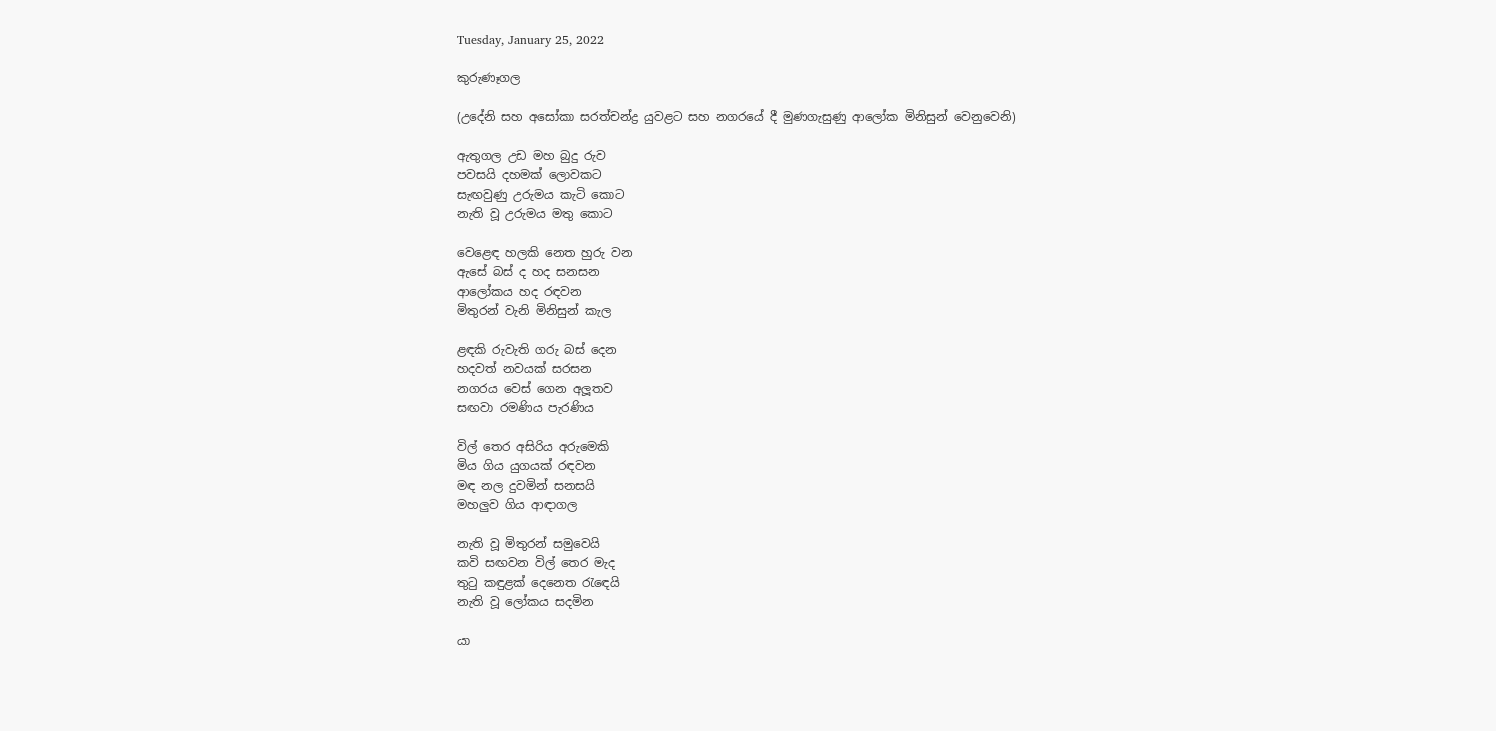Tuesday, January 25, 2022

කුරුණෑගල

(උදේනි සහ අසෝකා සරත්චන්ද්‍ර යුවළට සහ නගරයේ දී මුණගැසුණු ආලෝක මිනිසුන් වෙනුවෙනි)

ඇතුගල උඩ මහ බුදු රුව
පවසයි දහමක් ලොවකට
සැඟවුණු උරුමය කැටි කොට
නැති වූ උරුමය මතු කොට

වෙළෙඳ හලකි නෙත හුරු වන
ඇසේ බස් ද හද සනසන
ආලෝකය හද රඳවන
මිතුරන් වැනි මිනිසුන් කැල

ළඳකි රුවැති ගරු බස් දෙන
හදවත් නවයක් සරසන
නගරය වෙස් ගෙන අලූතව
සඟවා රමණිය පැරණිය

විල් තෙර අසිරිය අරුමෙකි
මිය ගිය යුගයක් රඳවන
මඳ නල දුවමින් සනසයි
මහලුව ගිය ආඳාගල

නැති වූ මිතුරන් සමුවෙයි
කවි සඟවන විල් තෙර මැද
තුටු කඳුළක් දෙනෙත රැඳෙයි
නැති වූ ලෝකය සදමින

යා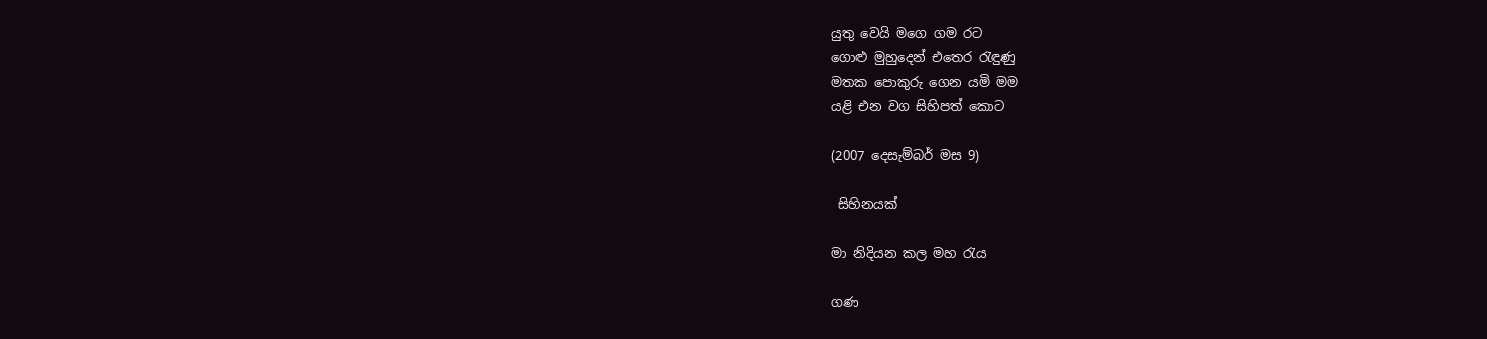යුතු වෙයි මගෙ ගම රට
ගොළු මුහුදෙන් එතෙර රැඳුණු
මතක පොකුරු ගෙන යමි මම
යළි එන වග සිහිපත් කොට

(2007 දෙසැම්බර් මස 9)

 සිහිනයක්

මා නිදියන කල මහ රැය

ගණ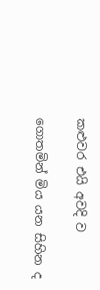කළුවර එයි අවදි ව

ගොතමින් මිය යන සිහින ද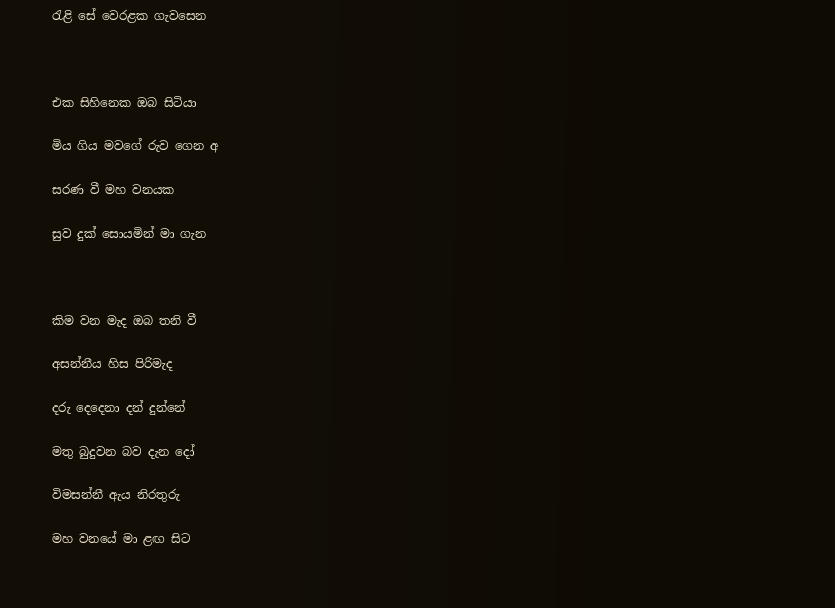රැළි සේ වෙරළක ගැවසෙන



එක සිහිනෙක ඔබ සිටියා

මිය ගිය මවගේ රුව ගෙන අ

සරණ වී මහ වනයක

සුව දුක් සොයමින් මා ගැන



කිම වන මැද ඔබ තනි වී

අසන්නීය හිස පිරිමැද

දරු දෙදෙනා දන් දුන්නේ

මතු බුදුවන බව දැන දෝ

විමසන්නී ඇය නිරතුරු

මහ වනයේ මා ළඟ සිට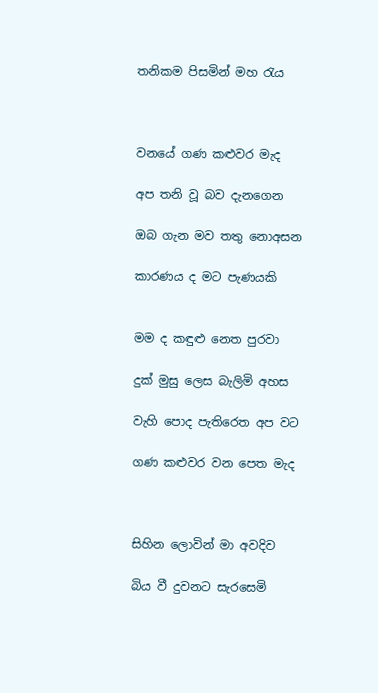තනිකම පිසමින් මහ රැය



වනයේ ගණ කළුවර මැද

අප තනි වූ බව දැනගෙන

ඔබ ගැන මව තතු නොඅසන

කාරණය ද මට පැණයකි


මම ද කඳුළු නෙත පුරවා

දුක් මුසු ලෙස බැලිමි අහස

වැහි පොද පැතිරෙත අප වට

ගණ කළුවර වන පෙත මැද



සිහින ලොවින් මා අවදිව

බිය වී දුවනට සැරසෙමි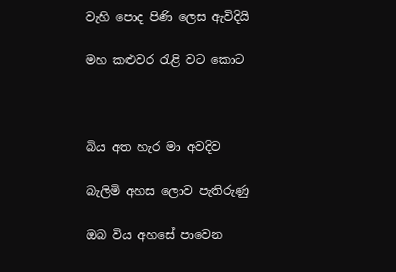වැහි පොද පිණි ලෙස ඇවිදියි

මහ කළුවර රැළි වට කොට



බිය අත හැර මා අවදිව

බැලිමි අහස ලොව පැතිරුණු

ඔබ විය අහසේ පාවෙන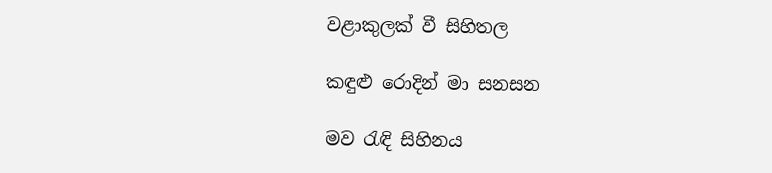වළාකුලක් වී සිහිතල

කඳුළු රොදින් මා සනසන

මව රැඳි සිහිනය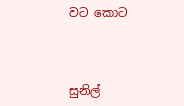වට කොට



සුනිල්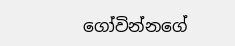ගෝවින්නගේ